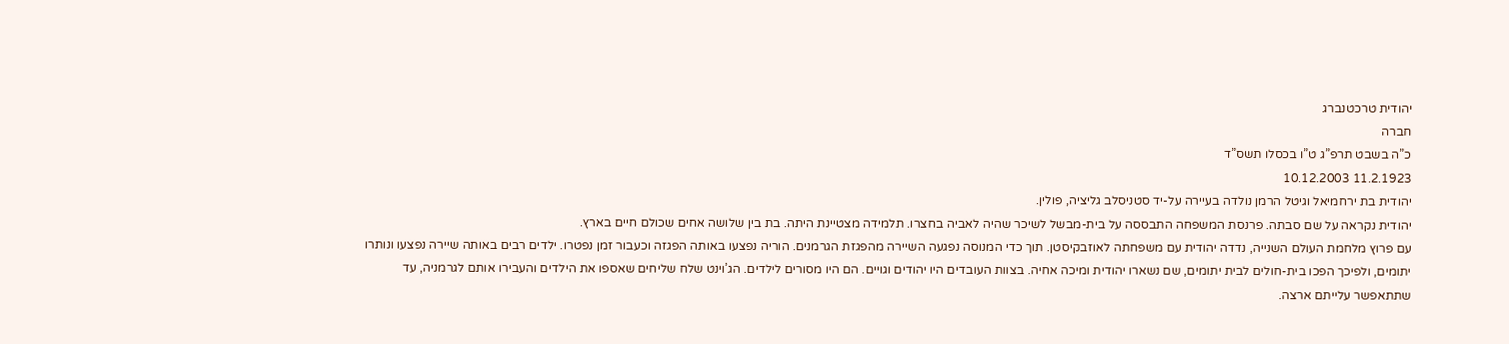יהודית טרכטנברג
חברה
כ”ה בשבט תרפ”ג ט”ו בכסלו תשס”ד
11.2.1923 10.12.2003
יהודית בת ירחמיאל וגיטל הרמן נולדה בעיירה על-יד סטניסלב גליציה, פולין.
יהודית נקראה על שם סבתה. פרנסת המשפחה התבססה על בית-מבשל לשיכר שהיה לאביה בחצרו. תלמידה מצטיינת היתה. בת בין שלושה אחים שכולם חיים בארץ.
עם פרוץ מלחמת העולם השנייה, נדדה יהודית עם משפחתה לאוזבקיסטן. תוך כדי המנוסה נפגעה השיירה מהפגזת הגרמנים. הוריה נפצעו באותה הפגזה וכעבור זמן נפטרו. ילדים רבים באותה שיירה נפצעו ונותרו יתומים, ולפיכך הפכו בית-חולים לבית יתומים, שם נשארו יהודית ומיכה אחיה. בצוות העובדים היו יהודים וגויים. הם היו מסורים לילדים. הג’וינט שלח שליחים שאספו את הילדים והעבירו אותם לגרמניה, עד שתתאפשר עלייתם ארצה.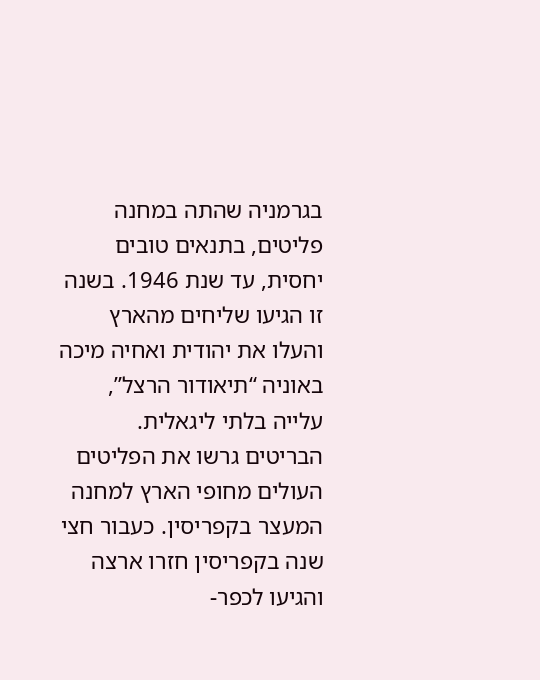בגרמניה שהתה במחנה פליטים, בתנאים טובים יחסית, עד שנת 1946. בשנה זו הגיעו שליחים מהארץ והעלו את יהודית ואחיה מיכה באוניה “תיאודור הרצל”, עלייה בלתי ליגאלית.
הבריטים גרשו את הפליטים העולים מחופי הארץ למחנה המעצר בקפריסין. כעבור חצי שנה בקפריסין חזרו ארצה והגיעו לכפר-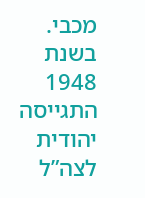מכבי.
בשנת 1948 התגייסה יהודית לצה”ל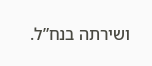ושירתה בנח”ל.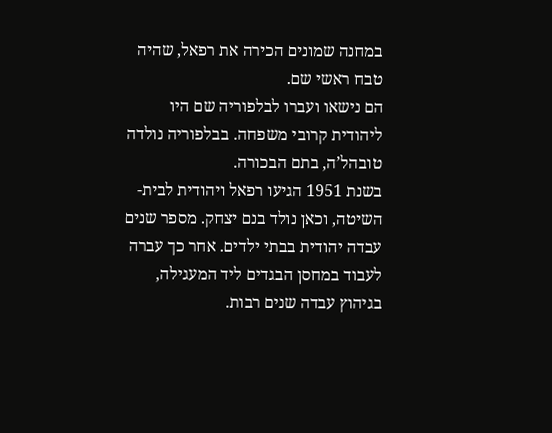במחנה שמונים הכירה את רפאל, שהיה טבח ראשי שם.
הם נישאו ועברו לבלפוריה שם היו ליהודית קרובי משפחה. בבלפוריה נולדה טובהל’ה, בתם הבכורה.
בשנת 1951 הגיעו רפאל ויהודית לבית-השיטה, וכאן נולד בנם יצחק. מספר שנים עבדה יהודית בבתי ילדים. אחר כך עברה לעבוד במחסן הבגדים ליד המעגילה, בגיהוץ עבדה שנים רבות.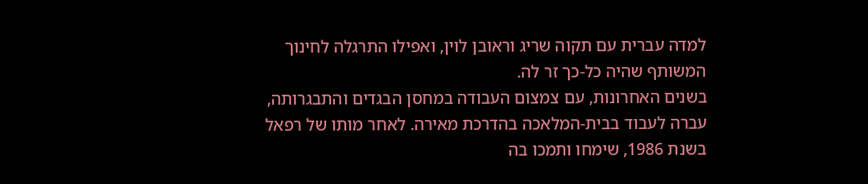למדה עברית עם תקוה שריג וראובן לוין, ואפילו התרגלה לחינוך המשותף שהיה כל-כך זר לה.
בשנים האחרונות, עם צמצום העבודה במחסן הבגדים והתבגרותה, עברה לעבוד בבית-המלאכה בהדרכת מאירה. לאחר מותו של רפאל בשנת 1986, שימחו ותמכו בה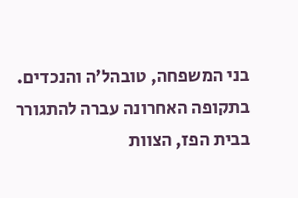בני המשפחה, טובהל’ה והנכדים.
בתקופה האחרונה עברה להתגורר בבית הפז, הצוות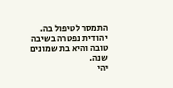התמסר לטיפול בה.
יהודית נפטרה בשיבה טובה והיא בת שמונים שנה.
יהי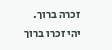זכרה ברוך.
יהי זכרו ברוך